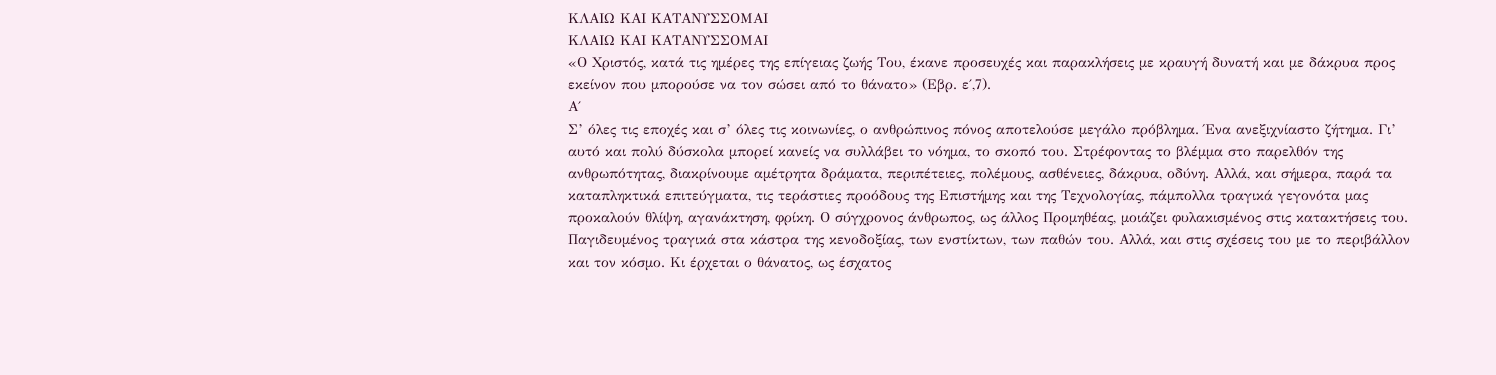ΚΛΑΙΩ ΚΑΙ ΚΑΤΑΝΥΣΣΟΜΑΙ
ΚΛΑΙΩ ΚΑΙ ΚΑΤΑΝΥΣΣΟΜΑΙ
«Ο Χριστός, κατά τις ημέρες της επίγειας ζωής Του, έκανε προσευχές και παρακλήσεις με κραυγή δυνατή και με δάκρυα προς εκείνον που μπορούσε να τον σώσει από το θάνατο» (Εβρ. ε΄,7).
Α΄
Σ’ όλες τις εποχές και σ’ όλες τις κοινωνίες, ο ανθρώπινος πόνος αποτελούσε μεγάλο πρόβλημα. Ένα ανεξιχνίαστο ζήτημα. Γι’ αυτό και πολύ δύσκολα μπορεί κανείς να συλλάβει το νόημα, το σκοπό του. Στρέφοντας το βλέμμα στο παρελθόν της ανθρωπότητας, διακρίνουμε αμέτρητα δράματα, περιπέτειες, πολέμους, ασθένειες, δάκρυα, οδύνη. Αλλά, και σήμερα, παρά τα καταπληκτικά επιτεύγματα, τις τεράστιες προόδους της Επιστήμης και της Τεχνολογίας, πάμπολλα τραγικά γεγονότα μας προκαλούν θλίψη, αγανάκτηση, φρίκη. Ο σύγχρονος άνθρωπος, ως άλλος Προμηθέας, μοιάζει φυλακισμένος στις κατακτήσεις του. Παγιδευμένος τραγικά στα κάστρα της κενοδοξίας, των ενστίκτων, των παθών του. Αλλά, και στις σχέσεις του με το περιβάλλον και τον κόσμο. Κι έρχεται ο θάνατος, ως έσχατος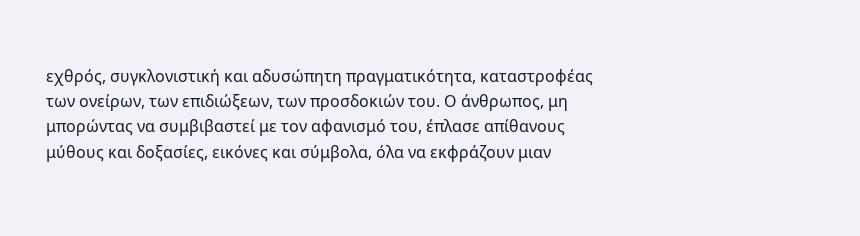εχθρός, συγκλονιστική και αδυσώπητη πραγματικότητα, καταστροφέας των ονείρων, των επιδιώξεων, των προσδοκιών του. Ο άνθρωπος, μη μπορώντας να συμβιβαστεί με τον αφανισμό του, έπλασε απίθανους μύθους και δοξασίες, εικόνες και σύμβολα, όλα να εκφράζουν μιαν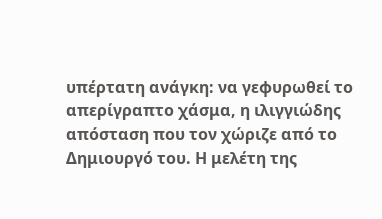υπέρτατη ανάγκη: να γεφυρωθεί το απερίγραπτο χάσμα, η ιλιγγιώδης απόσταση που τον χώριζε από το Δημιουργό του. Η μελέτη της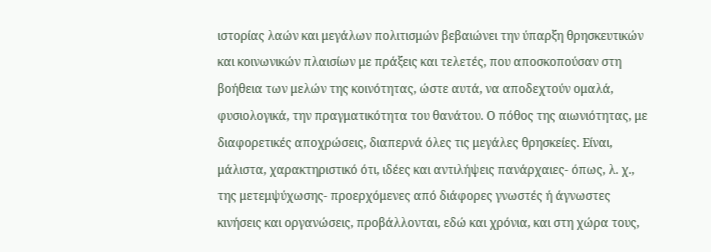ιστορίας λαών και μεγάλων πολιτισμών βεβαιώνει την ύπαρξη θρησκευτικών και κοινωνικών πλαισίων με πράξεις και τελετές, που αποσκοπούσαν στη βοήθεια των μελών της κοινότητας, ώστε αυτά, να αποδεχτούν ομαλά, φυσιολογικά, την πραγματικότητα του θανάτου. Ο πόθος της αιωνιότητας, με διαφορετικές αποχρώσεις, διαπερνά όλες τις μεγάλες θρησκείες. Είναι, μάλιστα, χαρακτηριστικό ότι, ιδέες και αντιλήψεις πανάρχαιες- όπως, λ. χ., της μετεμψύχωσης- προερχόμενες από διάφορες γνωστές ή άγνωστες κινήσεις και οργανώσεις, προβάλλονται, εδώ και χρόνια, και στη χώρα τους,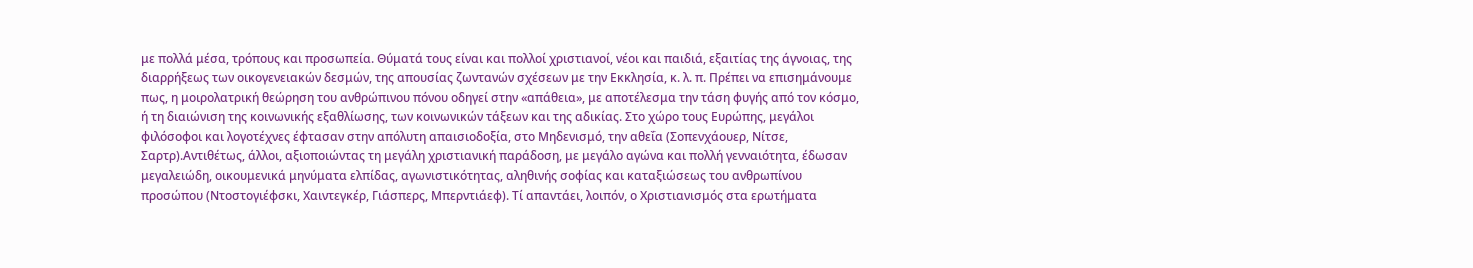με πολλά μέσα, τρόπους και προσωπεία. Θύματά τους είναι και πολλοί χριστιανοί, νέοι και παιδιά, εξαιτίας της άγνοιας, της διαρρήξεως των οικογενειακών δεσμών, της απουσίας ζωντανών σχέσεων με την Εκκλησία, κ. λ. π. Πρέπει να επισημάνουμε πως, η μοιρολατρική θεώρηση του ανθρώπινου πόνου οδηγεί στην «απάθεια», με αποτέλεσμα την τάση φυγής από τον κόσμο, ή τη διαιώνιση της κοινωνικής εξαθλίωσης, των κοινωνικών τάξεων και της αδικίας. Στο χώρο τους Ευρώπης, μεγάλοι φιλόσοφοι και λογοτέχνες έφτασαν στην απόλυτη απαισιοδοξία, στο Μηδενισμό, την αθεΐα (Σοπενχάουερ, Νίτσε, Σαρτρ).Αντιθέτως, άλλοι, αξιοποιώντας τη μεγάλη χριστιανική παράδοση, με μεγάλο αγώνα και πολλή γενναιότητα, έδωσαν μεγαλειώδη, οικουμενικά μηνύματα ελπίδας, αγωνιστικότητας, αληθινής σοφίας και καταξιώσεως του ανθρωπίνου προσώπου (Ντοστογιέφσκι, Χαιντεγκέρ, Γιάσπερς, Μπερντιάεφ). Τί απαντάει, λοιπόν, ο Χριστιανισμός στα ερωτήματα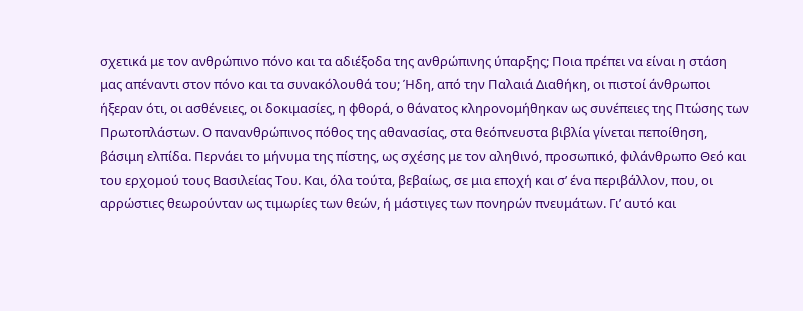σχετικά με τον ανθρώπινο πόνο και τα αδιέξοδα της ανθρώπινης ύπαρξης; Ποια πρέπει να είναι η στάση μας απέναντι στον πόνο και τα συνακόλουθά του; Ήδη, από την Παλαιά Διαθήκη, οι πιστοί άνθρωποι ήξεραν ότι, οι ασθένειες, οι δοκιμασίες, η φθορά, ο θάνατος κληρονομήθηκαν ως συνέπειες της Πτώσης των Πρωτοπλάστων. Ο πανανθρώπινος πόθος της αθανασίας, στα θεόπνευστα βιβλία γίνεται πεποίθηση, βάσιμη ελπίδα. Περνάει το μήνυμα της πίστης, ως σχέσης με τον αληθινό, προσωπικό, φιλάνθρωπο Θεό και του ερχομού τους Βασιλείας Του. Και, όλα τούτα, βεβαίως, σε μια εποχή και σ’ ένα περιβάλλον, που, οι αρρώστιες θεωρούνταν ως τιμωρίες των θεών, ή μάστιγες των πονηρών πνευμάτων. Γι’ αυτό και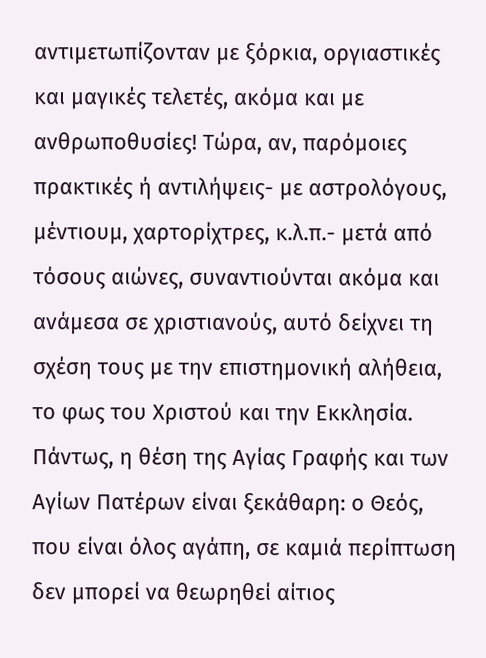αντιμετωπίζονταν με ξόρκια, οργιαστικές και μαγικές τελετές, ακόμα και με ανθρωποθυσίες! Τώρα, αν, παρόμοιες πρακτικές ή αντιλήψεις- με αστρολόγους, μέντιουμ, χαρτορίχτρες, κ.λ.π.- μετά από τόσους αιώνες, συναντιούνται ακόμα και ανάμεσα σε χριστιανούς, αυτό δείχνει τη σχέση τους με την επιστημονική αλήθεια, το φως του Χριστού και την Εκκλησία. Πάντως, η θέση της Αγίας Γραφής και των Αγίων Πατέρων είναι ξεκάθαρη: ο Θεός, που είναι όλος αγάπη, σε καμιά περίπτωση δεν μπορεί να θεωρηθεί αίτιος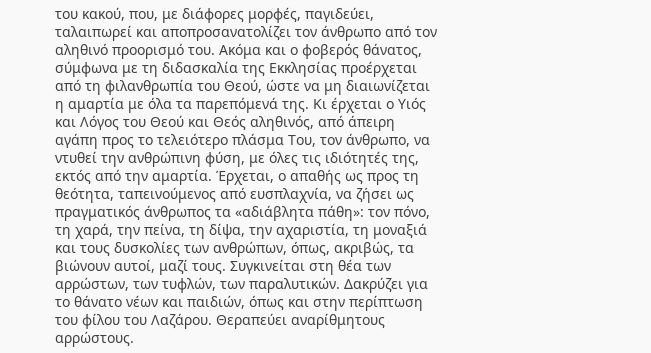του κακού, που, με διάφορες μορφές, παγιδεύει, ταλαιπωρεί και αποπροσανατολίζει τον άνθρωπο από τον αληθινό προορισμό του. Ακόμα και ο φοβερός θάνατος, σύμφωνα με τη διδασκαλία της Εκκλησίας προέρχεται από τη φιλανθρωπία του Θεού, ώστε να μη διαιωνίζεται η αμαρτία με όλα τα παρεπόμενά της. Κι έρχεται ο Υιός και Λόγος του Θεού και Θεός αληθινός, από άπειρη αγάπη προς το τελειότερο πλάσμα Του, τον άνθρωπο, να ντυθεί την ανθρώπινη φύση, με όλες τις ιδιότητές της, εκτός από την αμαρτία. Έρχεται, ο απαθής ως προς τη θεότητα, ταπεινούμενος από ευσπλαχνία, να ζήσει ως πραγματικός άνθρωπος τα «αδιάβλητα πάθη»: τον πόνο, τη χαρά, την πείνα, τη δίψα, την αχαριστία, τη μοναξιά και τους δυσκολίες των ανθρώπων, όπως, ακριβώς, τα βιώνουν αυτοί, μαζί τους. Συγκινείται στη θέα των αρρώστων, των τυφλών, των παραλυτικών. Δακρύζει για το θάνατο νέων και παιδιών, όπως και στην περίπτωση του φίλου του Λαζάρου. Θεραπεύει αναρίθμητους αρρώστους.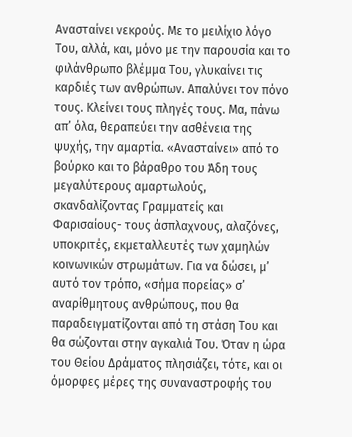Ανασταίνει νεκρούς. Με το μειλίχιο λόγο Του, αλλά, και, μόνο με την παρουσία και το φιλάνθρωπο βλέμμα Του, γλυκαίνει τις καρδιές των ανθρώπων. Απαλύνει τον πόνο τους. Κλείνει τους πληγές τους. Μα, πάνω απ’ όλα, θεραπεύει την ασθένεια της ψυχής, την αμαρτία. «Ανασταίνει» από το βούρκο και το βάραθρο του Άδη τους μεγαλύτερους αμαρτωλούς, σκανδαλίζοντας Γραμματείς και Φαρισαίους- τους άσπλαχνους, αλαζόνες, υποκριτές, εκμεταλλευτές των χαμηλών κοινωνικών στρωμάτων. Για να δώσει, μ’ αυτό τον τρόπο, «σήμα πορείας» σ’ αναρίθμητους ανθρώπους, που θα παραδειγματίζονται από τη στάση Του και θα σώζονται στην αγκαλιά Του. Όταν η ώρα του Θείου Δράματος πλησιάζει, τότε, και οι όμορφες μέρες της συναναστροφής του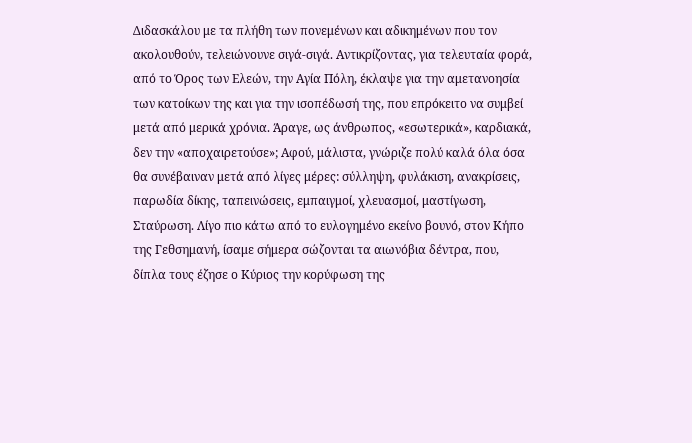Διδασκάλου με τα πλήθη των πονεμένων και αδικημένων που τον ακολουθούν, τελειώνουνε σιγά-σιγά. Αντικρίζοντας, για τελευταία φορά, από το Όρος των Ελεών, την Αγία Πόλη, έκλαψε για την αμετανοησία των κατοίκων της και για την ισοπέδωσή της, που επρόκειτο να συμβεί μετά από μερικά χρόνια. Άραγε, ως άνθρωπος, «εσωτερικά», καρδιακά, δεν την «αποχαιρετούσε»; Αφού, μάλιστα, γνώριζε πολύ καλά όλα όσα θα συνέβαιναν μετά από λίγες μέρες: σύλληψη, φυλάκιση, ανακρίσεις, παρωδία δίκης, ταπεινώσεις, εμπαιγμοί, χλευασμοί, μαστίγωση, Σταύρωση. Λίγο πιο κάτω από το ευλογημένο εκείνο βουνό, στον Κήπο της Γεθσημανή, ίσαμε σήμερα σώζονται τα αιωνόβια δέντρα, που, δίπλα τους έζησε ο Κύριος την κορύφωση της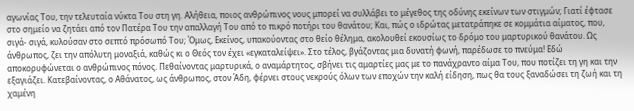αγωνίας Του, την τελευταία νύκτα Του στη γη. Αλήθεια, ποιος ανθρώπινος νους μπορεί να συλλάβει το μέγεθος της οδύνης εκείνων των στιγμών; Γιατί έφτασε στο σημείο να ζητάει από τον Πατέρα Του την απαλλαγή Του από το πικρό ποτήρι του θανάτου; Και, πώς ο ιδρώτας μετατράπηκε σε κομμάτια αίματος, που, σιγά- σιγά, κυλούσαν στο σεπτό πρόσωπό Του; Όμως, Εκείνος, υπακούοντας στο θείο θέλημα, ακολουθεί εκουσίως το δρόμο του μαρτυρικού θανάτου. Ως άνθρωπος, ζει την απόλυτη μοναξιά, καθώς κι ο Θεός τον έχει «εγκαταλείψει». Στο τέλος, βγάζοντας μια δυνατή φωνή, παρέδωσε το πνεύμα! Εδώ αποκορυφώνεται ο ανθρώπινος πόνος. Πεθαίνοντας μαρτυρικά, ο αναμάρτητος, σβήνει τις αμαρτίες μας με το πανάχραντο αίμα Του, που ποτίζει τη γη και την εξαγιάζει. Κατεβαίνοντας, ο Αθάνατος, ως άνθρωπος, στον Άδη, φέρνει στους νεκρούς όλων των εποχών την καλή είδηση, πως θα τους ξαναδώσει τη ζωή και τη χαμένη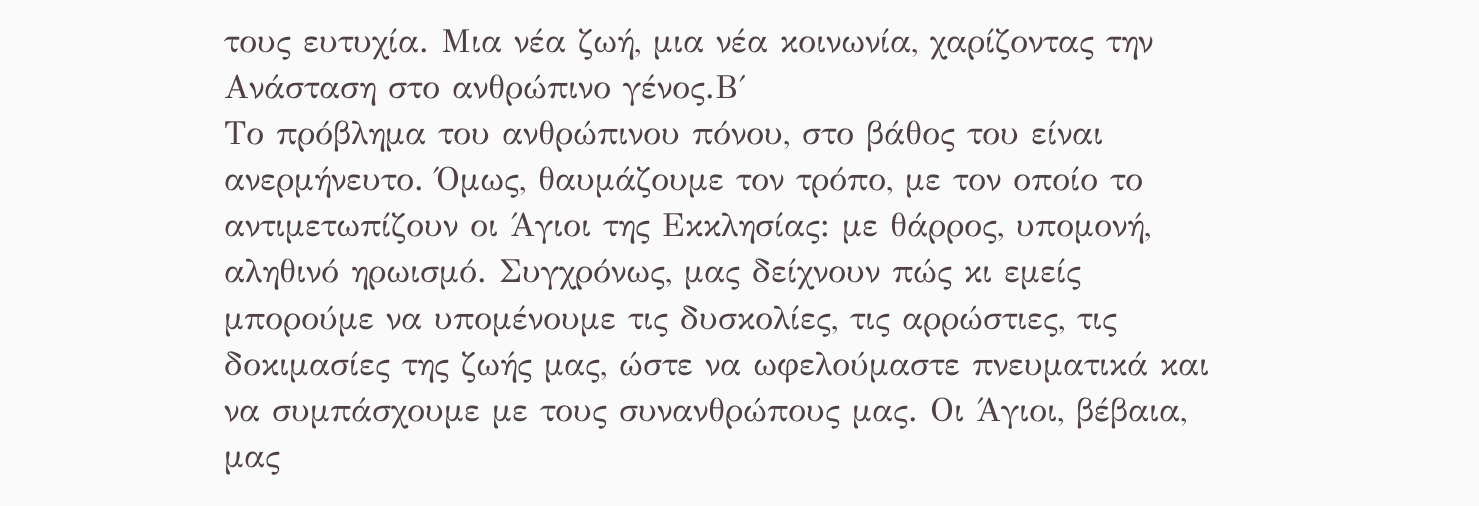τους ευτυχία. Μια νέα ζωή, μια νέα κοινωνία, χαρίζοντας την Ανάσταση στο ανθρώπινο γένος.Β΄
Το πρόβλημα του ανθρώπινου πόνου, στο βάθος του είναι ανερμήνευτο. Όμως, θαυμάζουμε τον τρόπο, με τον οποίο το αντιμετωπίζουν οι Άγιοι της Εκκλησίας: με θάρρος, υπομονή, αληθινό ηρωισμό. Συγχρόνως, μας δείχνουν πώς κι εμείς μπορούμε να υπομένουμε τις δυσκολίες, τις αρρώστιες, τις δοκιμασίες της ζωής μας, ώστε να ωφελούμαστε πνευματικά και να συμπάσχουμε με τους συνανθρώπους μας. Οι Άγιοι, βέβαια, μας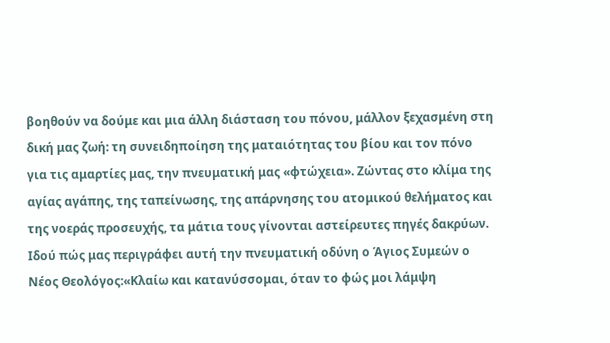βοηθούν να δούμε και μια άλλη διάσταση του πόνου, μάλλον ξεχασμένη στη δική μας ζωή: τη συνειδηποίηση της ματαιότητας του βίου και τον πόνο για τις αμαρτίες μας, την πνευματική μας «φτώχεια». Ζώντας στο κλίμα της αγίας αγάπης, της ταπείνωσης, της απάρνησης του ατομικού θελήματος και της νοεράς προσευχής, τα μάτια τους γίνονται αστείρευτες πηγές δακρύων. Ιδού πώς μας περιγράφει αυτή την πνευματική οδύνη ο Άγιος Συμεών ο Νέος Θεολόγος:«Κλαίω και κατανύσσομαι, όταν το φώς μοι λάμψη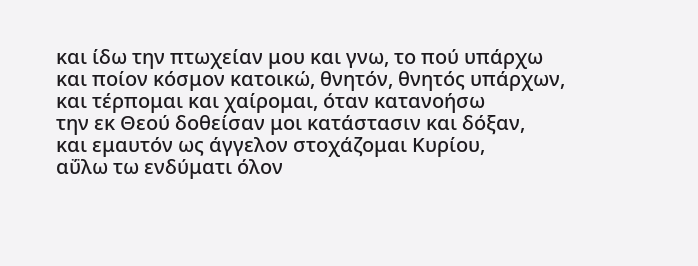και ίδω την πτωχείαν μου και γνω, το πού υπάρχω
και ποίον κόσμον κατοικώ, θνητόν, θνητός υπάρχων,
και τέρπομαι και χαίρομαι, όταν κατανοήσω
την εκ Θεού δοθείσαν μοι κατάστασιν και δόξαν,
και εμαυτόν ως άγγελον στοχάζομαι Κυρίου,
αΰλω τω ενδύματι όλον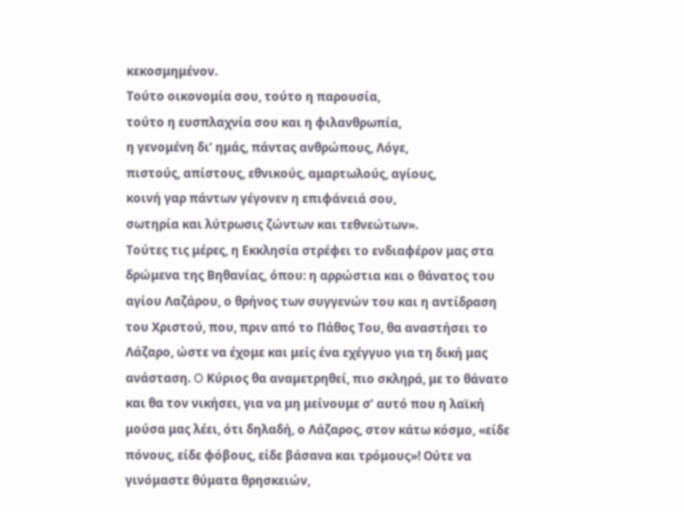κεκοσμημένον.
Τούτο οικονομία σου, τούτο η παρουσία,
τούτο η ευσπλαχνία σου και η φιλανθρωπία,
η γενομένη δι’ ημάς, πάντας ανθρώπους, Λόγε,
πιστούς, απίστους, εθνικούς, αμαρτωλούς, αγίους,
κοινή γαρ πάντων γέγονεν η επιφάνειά σου,
σωτηρία και λύτρωσις ζώντων και τεθνεώτων».
Τούτες τις μέρες, η Εκκλησία στρέφει το ενδιαφέρον μας στα δρώμενα της Βηθανίας, όπου: η αρρώστια και ο θάνατος του αγίου Λαζάρου, ο θρήνος των συγγενών του και η αντίδραση του Χριστού, που, πριν από το Πάθος Του, θα αναστήσει το Λάζαρο, ώστε να έχομε και μείς ένα εχέγγυο για τη δική μας ανάσταση. O Κύριος θα αναμετρηθεί, πιο σκληρά, με το θάνατο και θα τον νικήσει, για να μη μείνουμε σ’ αυτό που η λαϊκή μούσα μας λέει, ότι δηλαδή, ο Λάζαρος, στον κάτω κόσμο, «είδε πόνους, είδε φόβους, είδε βάσανα και τρόμους»! Ούτε να γινόμαστε θύματα θρησκειών,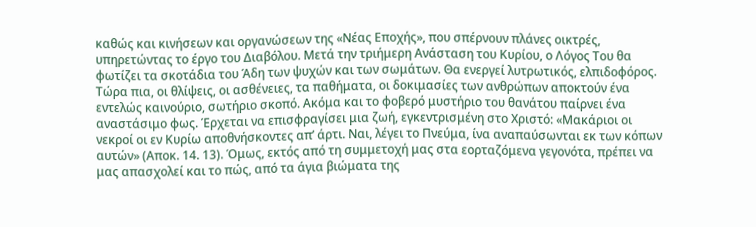καθώς και κινήσεων και οργανώσεων της «Νέας Εποχής», που σπέρνουν πλάνες οικτρές, υπηρετώντας το έργο του Διαβόλου. Μετά την τριήμερη Ανάσταση του Κυρίου, ο Λόγος Του θα φωτίζει τα σκοτάδια του Άδη των ψυχών και των σωμάτων. Θα ενεργεί λυτρωτικός, ελπιδοφόρος. Τώρα πια, οι θλίψεις, οι ασθένειες, τα παθήματα, οι δοκιμασίες των ανθρώπων αποκτούν ένα εντελώς καινούριο, σωτήριο σκοπό. Ακόμα και το φοβερό μυστήριο του θανάτου παίρνει ένα αναστάσιμο φως. Έρχεται να επισφραγίσει μια ζωή, εγκεντρισμένη στο Χριστό: «Μακάριοι οι νεκροί οι εν Κυρίω αποθνήσκοντες απ’ άρτι. Ναι, λέγει το Πνεύμα, ίνα αναπαύσωνται εκ των κόπων αυτών» (Αποκ. 14. 13). Όμως, εκτός από τη συμμετοχή μας στα εορταζόμενα γεγονότα, πρέπει να μας απασχολεί και το πώς, από τα άγια βιώματα της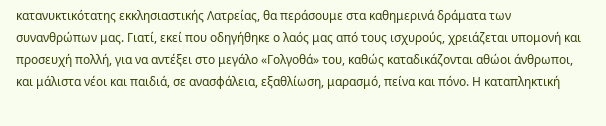κατανυκτικότατης εκκλησιαστικής Λατρείας, θα περάσουμε στα καθημερινά δράματα των συνανθρώπων μας. Γιατί, εκεί που οδηγήθηκε ο λαός μας από τους ισχυρούς, χρειάζεται υπομονή και προσευχή πολλή, για να αντέξει στο μεγάλο «Γολγοθά» του, καθώς καταδικάζονται αθώοι άνθρωποι, και μάλιστα νέοι και παιδιά, σε ανασφάλεια, εξαθλίωση, μαρασμό, πείνα και πόνο. Η καταπληκτική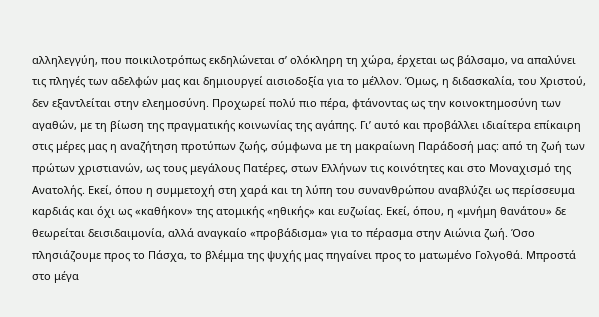αλληλεγγύη, που ποικιλοτρόπως εκδηλώνεται σ’ ολόκληρη τη χώρα, έρχεται ως βάλσαμο, να απαλύνει τις πληγές των αδελφών μας και δημιουργεί αισιοδοξία για το μέλλον. Όμως, η διδασκαλία, του Χριστού, δεν εξαντλείται στην ελεημοσύνη. Προχωρεί πολύ πιο πέρα, φτάνοντας ως την κοινοκτημοσύνη των αγαθών, με τη βίωση της πραγματικής κοινωνίας της αγάπης. Γι’ αυτό και προβάλλει ιδιαίτερα επίκαιρη στις μέρες μας η αναζήτηση προτύπων ζωής, σύμφωνα με τη μακραίωνη Παράδοσή μας: από τη ζωή των πρώτων χριστιανών, ως τους μεγάλους Πατέρες, στων Ελλήνων τις κοινότητες και στο Μοναχισμό της Ανατολής. Εκεί, όπου η συμμετοχή στη χαρά και τη λύπη του συνανθρώπου αναβλύζει ως περίσσευμα καρδιάς και όχι ως «καθήκον» της ατομικής «ηθικής» και ευζωίας. Εκεί, όπου, η «μνήμη θανάτου» δε θεωρείται δεισιδαιμονία, αλλά αναγκαίο «προβάδισμα» για το πέρασμα στην Αιώνια ζωή. Όσο πλησιάζουμε προς το Πάσχα, το βλέμμα της ψυχής μας πηγαίνει προς το ματωμένο Γολγοθά. Μπροστά στο μέγα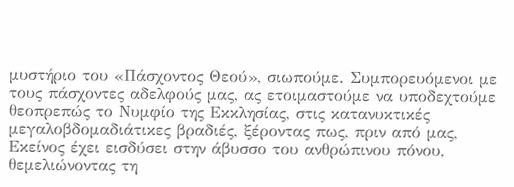μυστήριο του «Πάσχοντος Θεού», σιωπούμε. Συμπορευόμενοι με τους πάσχοντες αδελφούς μας, ας ετοιμαστούμε να υποδεχτούμε θεοπρεπώς το Νυμφίο της Εκκλησίας, στις κατανυκτικές μεγαλοβδομαδιάτικες βραδιές, ξέροντας πως, πριν από μας, Εκείνος έχει εισδύσει στην άβυσσο του ανθρώπινου πόνου, θεμελιώνοντας τη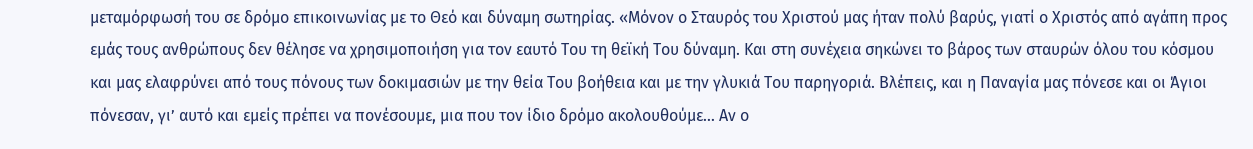μεταμόρφωσή του σε δρόμο επικοινωνίας με το Θεό και δύναμη σωτηρίας. «Μόνον ο Σταυρός του Χριστού μας ήταν πολύ βαρύς, γιατί ο Χριστός από αγάπη προς εμάς τους ανθρώπους δεν θέλησε να χρησιμοποιήση για τον εαυτό Του τη θεϊκή Του δύναμη. Και στη συνέχεια σηκώνει το βάρος των σταυρών όλου του κόσμου και μας ελαφρύνει από τους πόνους των δοκιμασιών με την θεία Του βοήθεια και με την γλυκιά Του παρηγοριά. Βλέπεις, και η Παναγία μας πόνεσε και οι Άγιοι πόνεσαν, γι’ αυτό και εμείς πρέπει να πονέσουμε, μια που τον ίδιο δρόμο ακολουθούμε… Αν ο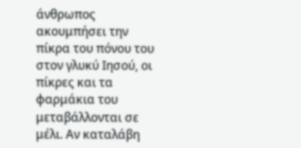άνθρωπος ακουμπήσει την πίκρα του πόνου του στον γλυκύ Ιησού, οι πίκρες και τα φαρμάκια του μεταβάλλονται σε μέλι. Αν καταλάβη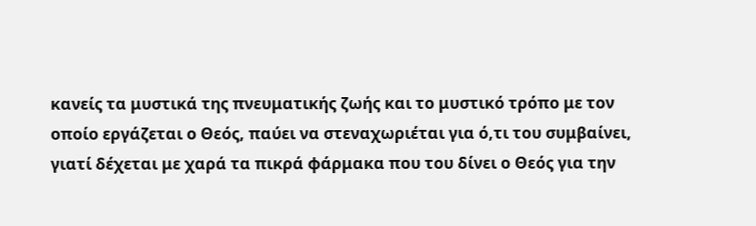κανείς τα μυστικά της πνευματικής ζωής και το μυστικό τρόπο με τον οποίο εργάζεται ο Θεός, παύει να στεναχωριέται για ό,τι του συμβαίνει, γιατί δέχεται με χαρά τα πικρά φάρμακα που του δίνει ο Θεός για την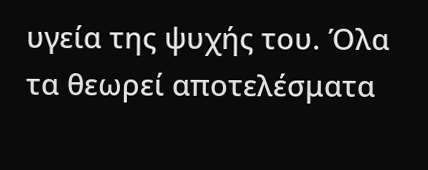υγεία της ψυχής του. Όλα τα θεωρεί αποτελέσματα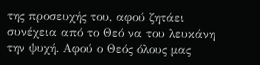της προσευχής του, αφού ζητάει συνέχεια από το Θεό να του λευκάνη την ψυχή. Αφού ο Θεός όλους μας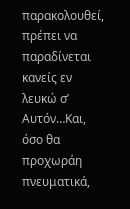παρακολουθεί, πρέπει να παραδίνεται κανείς εν λευκώ σ’ Αυτόν…Και, όσο θα προχωράη πνευματικά,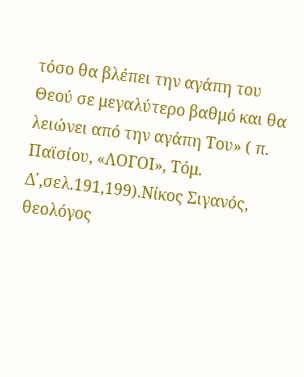τόσο θα βλέπει την αγάπη του Θεού σε μεγαλύτερο βαθμό και θα λειώνει από την αγάπη Του» ( π. Παϊσίου, «ΛΟΓΟΙ», Τόμ. Δ΄,σελ.191,199).Νίκος Σιγανός, θεολόγος